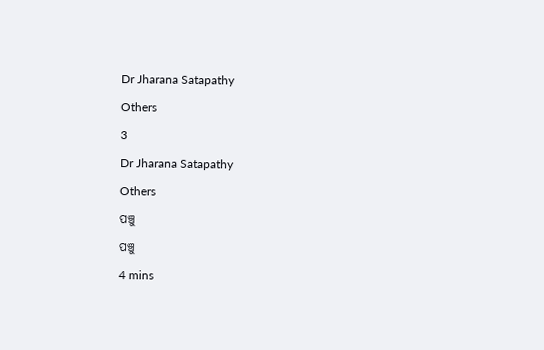Dr Jharana Satapathy

Others

3

Dr Jharana Satapathy

Others

ପଞ୍ଚୁ

ପଞ୍ଚୁ

4 mins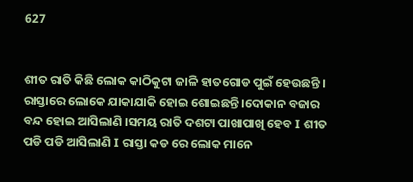627


ଶୀତ ରାତି କିଛି ଲୋକ କାଠିକୁଟା ଜାଳି ହାତଗୋଡ ପୁଇଁ ହେଉଛନ୍ତି । ରାସ୍ତାରେ ଲୋକେ ଯାକାଯାକି ହୋଇ ଶୋଇଛନ୍ତି ।ଦୋକାନ ବଜାର ବନ୍ଦ ହୋଇ ଆସିଲାଣି ।ସମୟ ରାତି ଦଶଟା ପାଖାପାଖି ହେବ I ଶୀତ ପଡି ପଡି ଆସିଲାଣି I ରାସ୍ତା କଡ ରେ ଲୋକ ମାନେ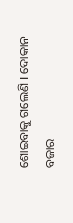ଶୋଇବାକୁ ଗଲେଣି I ଦୋକାନ ବଜାର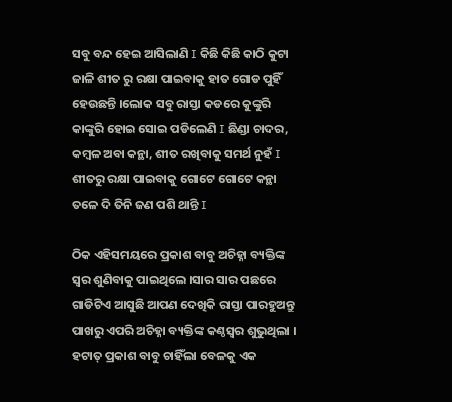ସବୁ ବନ୍ଦ ହେଇ ଆସିଲାଣି I କିଛି କିଛି କାଠି କୁଟା ଜାଳି ଶୀତ ରୁ ରକ୍ଷା ପାଇବାକୁ ହାତ ଗୋଡ ପୁହିଁ ହେଉଛନ୍ତି ।ଲୋକ ସବୁ ରାସ୍ତା କଡରେ କୁଙ୍କୁରି କାଙ୍କୁରି ହୋଇ ସୋଇ ପଡିଲେଣି I ଛିଣ୍ଡା ଚାଦର, କମ୍ବଳ ଅବା କନ୍ଥା, ଶୀତ ରଖିବାକୁ ସମର୍ଥ ନୁହଁ I ଶୀତରୁ ରକ୍ଷା ପାଇବାକୁ ଗୋଟେ ଗୋଟେ କନ୍ଥା ତଳେ ଦି ତିନି ଜଣ ପଶି ଥାନ୍ତି I

ଠିକ ଏହିସମୟରେ ପ୍ରକାଶ ବାବୁ ଅଚିହ୍ନା ବ୍ୟକ୍ତିଙ୍କ ସ୍ବର ଶୁଣିବାକୁ ପାଇଥିଲେ ।ସାର ସାର ପଛରେ ଗାଡିଟିଏ ଆସୁଛି ଆପଣ ଦେଖିକି ରାସ୍ତା ପାରହୁଅନ୍ତୁ ପାଖରୁ ଏପରି ଅଚିହ୍ନା ବ୍ୟକ୍ତିଙ୍କ କଣ୍ଠସ୍ବର ଶୁଭୁଥିଲା । ହଟାତ୍ ପ୍ରକାଶ ବାବୁ ଚାହିଁଲା ବେଳକୁ ଏକ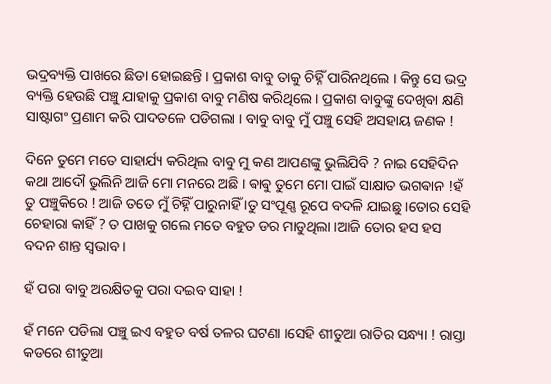ଭଦ୍ରବ୍ୟକ୍ତି ପାଖରେ ଛିଡା ହୋଇଛନ୍ତି । ପ୍ରକାଶ ବାବୁ ତାକୁ ଚିହ୍ନିଁ ପାରିନଥିଲେ । କିନ୍ତୁ ସେ ଭଦ୍ର ବ୍ୟକ୍ତି ହେଉଛି ପଞ୍ଚୁ ଯାହାକୁ ପ୍ରକାଶ ବାବୁ ମଣିଷ କରିଥିଲେ । ପ୍ରକାଶ ବାବୁଙ୍କୁ ଦେଖିବା କ୍ଷଣି ସାଷ୍ଟାଗଂ ପ୍ରଣାମ କରି ପାଦତଳେ ପଡିଗଲା । ବାବୁ ବାବୁ ମୁଁ ପଞ୍ଚୁ ସେହି ଅସହାୟ ଜଣକ !

ଦିନେ ତୁମେ ମତେ ସାହାର୍ଯ୍ୟ କରିଥିଲ ବାବୁ ମୁ କଣ ଆପଣଙ୍କୁ ଭୁଲିଯିବି ? ନାଇ ସେହିଦିନ କଥା ଆଦୌ ଭୁଲିନି ଆଜି ମୋ ମନରେ ଅଛି । ଵାଵୁ ତୁମେ ମୋ ପାଇଁ ସାକ୍ଷାତ ଭଗଵାନ !ହଁ ତୁ ପଞ୍ଚୁକିରେ ! ଆଜି ତତେ ମୁଁ ଚିହ୍ନିଁ ପାରୁନାହିଁ ।ତୁ ସଂପୂଣ୍ଣ ରୂପେ ବଦଳି ଯାଇଛୁ ।ତୋର ସେହି ଚେହାରା କାହିଁ ? ତ ପାଖକୁ ଗଲେ ମତେ ବହୁତ ଡର ମାଡୁଥିଲା ।ଆଜି ତୋର ହସ ହସ ବଦନ ଶାନ୍ତ ସ୍ବଭାବ ।

ହଁ ପରା ବାବୁ ଅରକ୍ଷିତକୁ ପରା ଦଇବ ସାହା !

ହଁ ମନେ ପଡିଲା ପଞ୍ଚୁ ଇଏ ବହୁତ ବର୍ଷ ତଳର ଘଟଣା ।ସେହି ଶୀତୁଆ ରାତିର ସନ୍ଧ୍ୟା ! ରାସ୍ତା କଡରେ ଶୀତୁଆ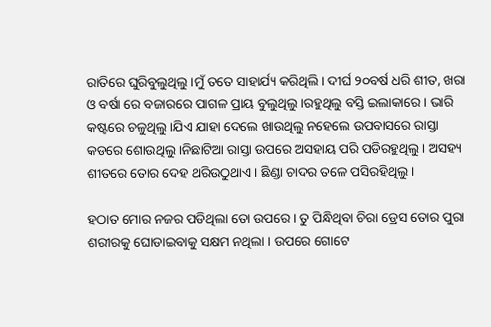ରାତିରେ ଘୁରିବୁଲୁଥିଲୁ ।ମୁଁ ତତେ ସାହାର୍ଯ୍ୟ କରିଥିଲି। ଦୀର୍ଘ ୨୦ବର୍ଷ ଧରି ଶୀତ, ଖରା ଓ ବର୍ଷା ରେ ବଜାରରେ ପାଗଳ ପ୍ରାୟ ବୁଲୁଥିଲୁ ।ରହୁଥିଲୁ ବସ୍ତି ଇଲାକାରେ । ଭାରି କଷ୍ଟରେ ଚଳୁଥିଲୁ ।ଯିଏ ଯାହା ଦେଲେ ଖାଉଥିଲୁ ନହେଲେ ଉପବାସରେ ରାସ୍ତା କଡରେ ଶୋଉଥିଲୁ ।ନିଛାଟିଆ ରାସ୍ତା ଉପରେ ଅସହାୟ ପରି ପଡିରହୁଥିଲୁ । ଅସହ୍ୟ ଶୀତରେ ତୋର ଦେହ ଥରିଉଠୁଥାଏ । ଛିଣ୍ଡା ଚାଦର ତଳେ ପସିରହିଥିଲୁ ।

ହଠାତ ମୋର ନଜର ପଡିଥିଲା ତୋ ଉପରେ। ତୁ ପିନ୍ଧିଥିବା ଚିରା ଡ୍ରେସ ତୋର ପୁରା ଶରୀରକୁ ଘୋଡାଇବାକୁ ସକ୍ଷମ ନଥିଲା । ଉପରେ ଗୋଟେ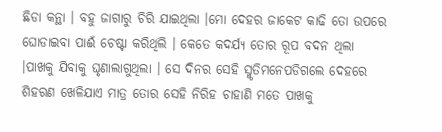ଛିଡା କନ୍ଥା । ବହୁ ଜାଗାରୁ ଚିରି ଯାଇଥିଲା ।ମୋ ଦେହର ଜାକେଟ କାଢି ତୋ ଉପରେ ଘୋଡାଇବା ପାଈଁ ଚେଷ୍ଟା କରିଥିଲି । କେତେ କଦର୍ଯ୍ୟ ତୋର ରୂପ ବଦନ ଥିଲା ।ପାଖକୁ ଯିବାକୁ ଘୃଣାଲାଗୁଥିଲା । ସେ ଦିନର ସେହି ସ୍ମୃତିମନେପଡିଗଲେ ଦେହରେ ଶିହରଣ ଖେଳିଯାଏ ମାତ୍ର ତୋର ସେହି ନିରିହ ଚାହାଣି ମତେ ପାଖକୁ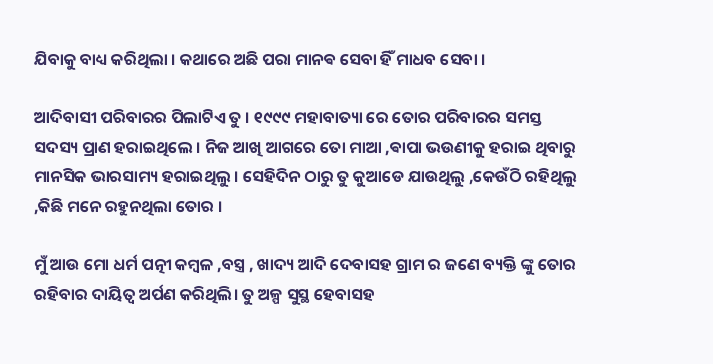ଯିବାକୁ ବାଧ୍ୟ କରିଥିଲା । କଥାରେ ଅଛି ପରା ମାନଵ ସେବା ହିଁ ମାଧବ ସେବା ।

ଆଦିବାସୀ ପରିବାରର ପିଲାଟିଏ ତୁ । ୧୯୯୯ ମହାବାତ୍ୟା ରେ ତୋର ପରିବାରର ସମସ୍ତ ସଦସ୍ୟ ପ୍ରାଣ ହରାଇଥିଲେ । ନିଜ ଆଖି ଆଗରେ ତୋ ମାଆ ,ଵାପା ଭଉଣୀକୁ ହରାଇ ଥିବାରୁ ମାନସିକ ଭାରସାମ୍ୟ ହରାଇଥିଲୁ । ସେହିଦିନ ଠାରୁ ତୁ କୁଆଡେ ଯାଉଥିଲୁ ,କେଉଁଠି ରହିଥିଲୁ ,କିଛି ମନେ ରହୁନଥିଲା ତୋର ।

ମୁଁ ଆଉ ମୋ ଧର୍ମ ପତ୍ନୀ କମ୍ବଳ ,ବସ୍ତ୍ର , ଖାଦ୍ୟ ଆଦି ଦେବାସହ ଗ୍ରାମ ର ଜଣେ ବ୍ୟକ୍ତି ଙ୍କୁ ତୋର ରହିବାର ଦାୟିତ୍ବ ଅର୍ପଣ କରିଥିଲି। ତୁ ଅଳ୍ପ ସୁସ୍ଥ ହେବାସହ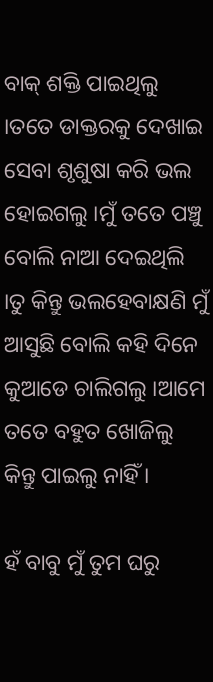ବାକ୍ ଶକ୍ତି ପାଇଥିଲୁ ।ତତେ ଡାକ୍ତରକୁ ଦେଖାଇ ସେବା ଶୃଶୁଷା କରି ଭଲ ହୋଇଗଲୁ ।ମୁଁ ତତେ ପଞ୍ଚୁ ବୋଲି ନାଆ ଦେଇଥିଲି ।ତୁ କିନ୍ତୁ ଭଲହେବାକ୍ଷଣି ମୁଁ ଆସୁଛି ବୋଲି କହି ଦିନେ କୁଆଡେ ଚାଲିଗଲୁ ।ଆମେ ତତେ ବହୁତ ଖୋଜିଲୁ କିନ୍ତୁ ପାଇଲୁ ନାହିଁ ।

ହଁ ବାବୁ ମୁଁ ତୁମ ଘରୁ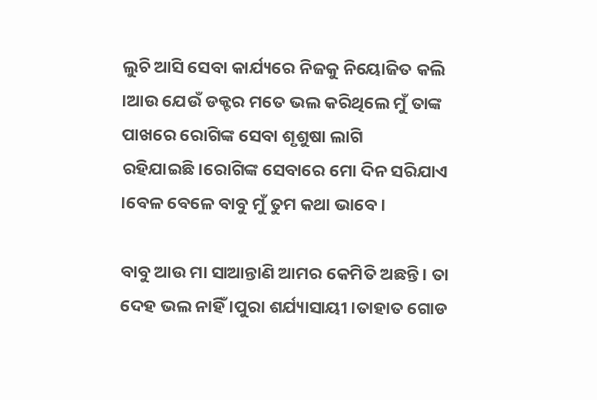ଲୁଚି ଆସି ସେବା କାର୍ଯ୍ୟରେ ନିଜକୁ ନିୟୋଜିତ କଲି ।ଆଉ ଯେଉଁ ଡକ୍ଟର ମତେ ଭଲ କରିଥିଲେ ମୁଁ ତାଙ୍କ ପାଖରେ ରୋଗିଙ୍କ ସେବା ଶୃଶୁଷା ଲାଗି ରହିଯାଇଛି।ରୋଗିଙ୍କ ସେବାରେ ମୋ ଦିନ ସରିଯାଏ ।ବେଳ ବେଳେ ବାବୁ ମୁଁ ତୁମ କଥା ଭାବେ ।

ବାବୁ ଆଉ ମା ସାଆନ୍ତାଣି ଆମର କେମିତି ଅଛନ୍ତି । ତା ଦେହ ଭଲ ନାହିଁ ।ପୁରା ଶର୍ଯ୍ୟାସାୟୀ ।ତାହାତ ଗୋଡ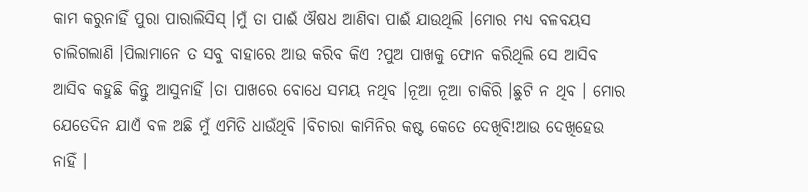କାମ କରୁନାହିଁ ପୁରା ପାରାଲିସିସ୍ ।ମୁଁ ତା ପାଈଁ ଔଷଧ ଆଣିବା ପାଈଁ ଯାଉଥିଲି ।ମୋର ମଧ୍ୟ ବଳବୟସ ଚାଲିଗଲାଣି ।ପିଲାମାନେ ତ ସବୁ ବାହାରେ ଆଉ କରିବ କିଏ ?ପୁଅ ପାଖକୁ ଫୋନ କରିଥିଲି ସେ ଆସିବ ଆସିବ କହୁଛି କିନ୍ତୁ ଆସୁନାହିଁ ।ତା ପାଖରେ ବୋଧେ ସମୟ ନଥିବ ।ନୂଆ ନୂଆ ଚାକିରି ।ଛୁଟି ନ ଥିବ । ମୋର ଯେତେଦିନ ଯାଏଁ ବଳ ଅଛି ମୁଁ ଏମିତି ଧାଉଁଥିବି ।ବିଚାରା କାମିନିର କଷ୍ଟ କେତେ ଦେଖିବି!ଆଉ ଦେଖିହେଉ ନାହିଁ ।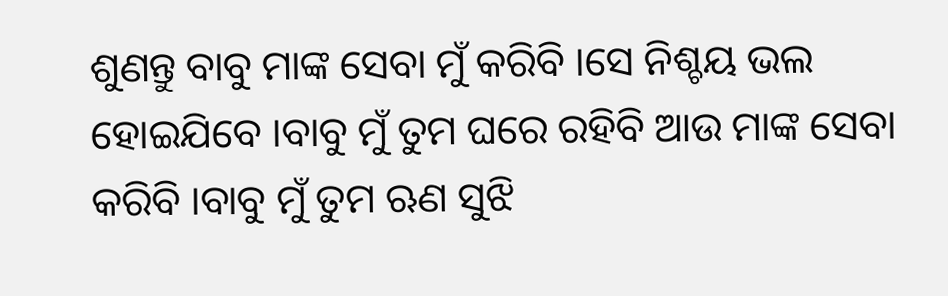ଶୁଣନ୍ତୁ ବାବୁ ମାଙ୍କ ସେବା ମୁଁ କରିବି ।ସେ ନିଶ୍ଚୟ ଭଲ ହୋଇଯିବେ ।ବାବୁ ମୁଁ ତୁମ ଘରେ ରହିବି ଆଉ ମାଙ୍କ ସେବା କରିବି ।ବାବୁ ମୁଁ ତୁମ ଋଣ ସୁଝି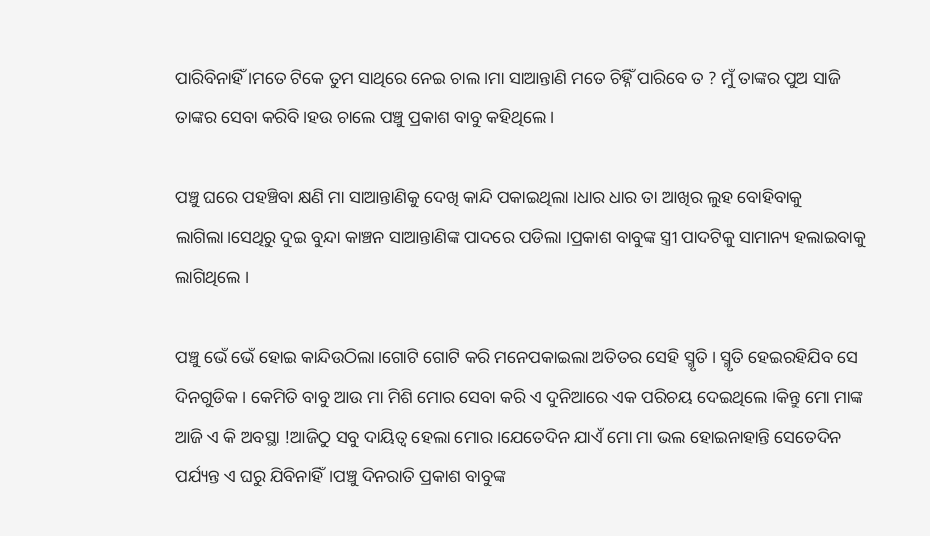ପାରିବିନାହିଁ ।ମତେ ଟିକେ ତୁମ ସାଥିରେ ନେଇ ଚାଲ ।ମା ସାଆନ୍ତାଣି ମତେ ଚିହ୍ନିଁ ପାରିବେ ତ ? ମୁଁ ତାଙ୍କର ପୁଅ ସାଜି ତାଙ୍କର ସେବା କରିବି।ହଉ ଚାଲେ ପଞ୍ଚୁ ପ୍ରକାଶ ବାବୁ କହିଥିଲେ ।

ପଞ୍ଚୁ ଘରେ ପହଞ୍ଚିବା କ୍ଷଣି ମା ସାଆନ୍ତାଣିକୁ ଦେଖି କାନ୍ଦି ପକାଇଥିଲା ।ଧାର ଧାର ତା ଆଖିର ଲୁହ ବୋହିବାକୁ ଲାଗିଲା।ସେଥିରୁ ଦୁଇ ବୁନ୍ଦା କାଞ୍ଚନ ସାଆନ୍ତାଣିଙ୍କ ପାଦରେ ପଡିଲା ।ପ୍ରକାଶ ବାବୁଙ୍କ ସ୍ତ୍ରୀ ପାଦଟିକୁ ସାମାନ୍ୟ ହଲାଇବାକୁ ଲାଗିଥିଲେ ।

ପଞ୍ଚୁ ଭେଁ ଭେଁ ହୋଇ କାନ୍ଦିଉଠିଲା।ଗୋଟି ଗୋଟି କରି ମନେପକାଇଲା ଅତିତର ସେହି ସ୍ମୃତି । ସ୍ମୃତି ହେଇରହିଯିବ ସେ ଦିନଗୁଡିକ । କେମିତି ବାବୁ ଆଉ ମା ମିଶି ମୋର ସେବା କରି ଏ ଦୁନିଆରେ ଏକ ପରିଚୟ ଦେଇଥିଲେ ।କିନ୍ତୁ ମୋ ମାଙ୍କ ଆଜି ଏ କି ଅବସ୍ଥା !ଆଜିଠୁ ସବୁ ଦାୟିତ୍ବ ହେଲା ମୋର ।ଯେତେଦିନ ଯାଏଁ ମୋ ମା ଭଲ ହୋଇନାହାନ୍ତି ସେତେଦିନ ପର୍ଯ୍ୟନ୍ତ ଏ ଘରୁ ଯିବିନାହିଁ।ପଞ୍ଚୁ ଦିନରାତି ପ୍ରକାଶ ବାବୁଙ୍କ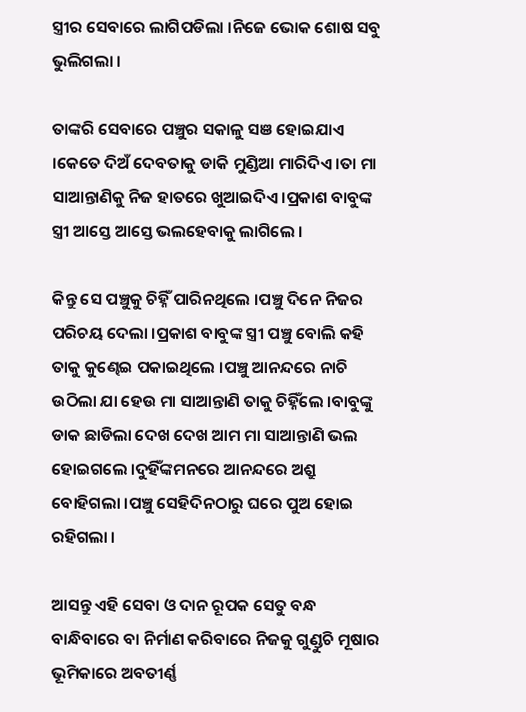ସ୍ତ୍ରୀର ସେବାରେ ଲାଗିପଡିଲା ।ନିଜେ ଭୋକ ଶୋଷ ସବୁ ଭୁଲିଗଲା ।

ତାଙ୍କରି ସେବାରେ ପଞ୍ଚୁର ସକାଳୁ ସଞ ହୋଇଯାଏ ।କେତେ ଦିଅଁ ଦେବତାକୁ ଡାକି ମୁଣ୍ଡିଆ ମାରିଦିଏ ।ତା ମା ସାଆନ୍ତାଣିକୁ ନିଜ ହାତରେ ଖୁଆଇଦିଏ ।ପ୍ରକାଶ ବାବୁଙ୍କ ସ୍ତ୍ରୀ ଆସ୍ତେ ଆସ୍ତେ ଭଲହେବାକୁ ଲାଗିଲେ ।

କିନ୍ତୁ ସେ ପଞ୍ଚୁକୁ ଚିହ୍ନିଁ ପାରିନଥିଲେ ।ପଞ୍ଚୁ ଦିନେ ନିଜର ପରିଚୟ ଦେଲା ।ପ୍ରକାଶ ବାବୁଙ୍କ ସ୍ତ୍ରୀ ପଞ୍ଚୁ ବୋଲି କହି ତାକୁ କୁଣ୍ଢେଇ ପକାଇଥିଲେ ।ପଞ୍ଚୁ ଆନନ୍ଦରେ ନାଚି ଉଠିଲା ଯା ହେଉ ମା ସାଆନ୍ତାଣି ତାକୁ ଚିହ୍ନିଁଲେ ।ବାବୁଙ୍କୁ ଡାକ ଛାଡିଲା ଦେଖ ଦେଖ ଆମ ମା ସାଆନ୍ତାଣି ଭଲ ହୋଇଗଲେ ।ଦୁହିଁଙ୍କମନରେ ଆନନ୍ଦରେ ଅଶ୍ରୁ ବୋହିଗଲା ।ପଞ୍ଚୁ ସେହିଦିନଠାରୁ ଘରେ ପୁଅ ହୋଇ ରହିଗଲା ।

ଆସନ୍ତୁ ଏହି ସେବା ଓ ଦାନ ରୂପକ ସେତୁ ବନ୍ଧ ବାନ୍ଧିବାରେ ବା ନିର୍ମାଣ କରିବାରେ ନିଜକୁ ଗୁଣ୍ଡୁଚି ମୂଷାର ଭୂମିକାରେ ଅବତୀର୍ଣ୍ଣ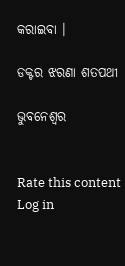କରାଇବା ।

ଡକ୍ଟର ଝରଣା ଶତପଥୀ

ଭୁବନେଶ୍ବର


Rate this content
Log in